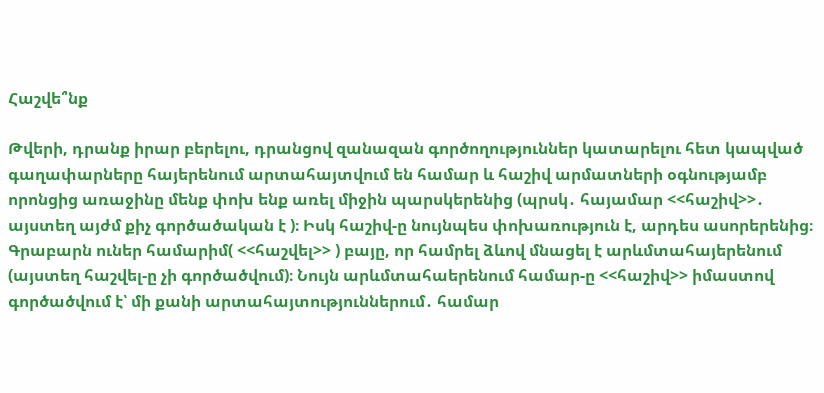Հաշվե՞նք

Թվերի, դրանք իրար բերելու, դրանցով զանազան գործողություններ կատարելու հետ կապված գաղափարները հայերենում արտահայտվում են համար և հաշիվ արմատների օգնությամբ որոնցից առաջինը մենք փոխ ենք առել միջին պարսկերենից (պրսկ․ հայամար <<հաշիվ>>․ այստեղ այժմ քիչ գործածական է )։ Իսկ հաշիվ-ը նույնպես փոխառություն է, արդես ասորերենից։ Գրաբարն ուներ համարիմ( <<հաշվել>> ) բայը, որ համրել ձևով մնացել է արևմտահայերենում (այստեղ հաշվել-ը չի գործածվում)։ Նույն արևմտահաերենում համար-ը <<հաշիվ>> իմաստով գործածվում է՝ մի քանի արտահայտություններում․ համար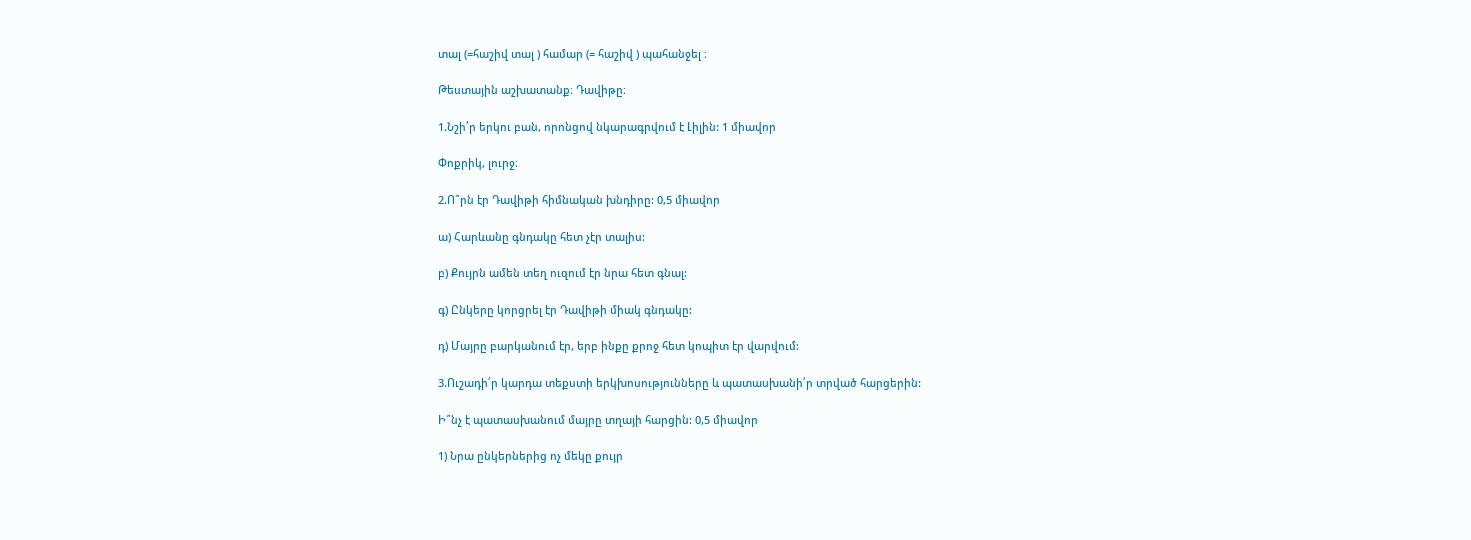տալ (=հաշիվ տալ ) համար (= հաշիվ ) պահանջել ։

Թեստային աշխատանք։ Դավիթը։

1.Նշի՛ր երկու բան, որոնցով նկարագրվում է Լիլին: 1 միավոր

Փոքրիկ, լուրջ։

2.Ո՞րն էր Դավիթի հիմնական խնդիրը: 0,5 միավոր

ա) Հարևանը գնդակը հետ չէր տալիս:

բ) Քույրն ամեն տեղ ուզում էր նրա հետ գնալ:

գ) Ընկերը կորցրել էր Դավիթի միակ գնդակը:

դ) Մայրը բարկանում էր, երբ ինքը քրոջ հետ կոպիտ էր վարվում:

3.Ուշադի՛ր կարդա տեքստի երկխոսությունները և պատասխանի՛ր տրված հարցերին:

Ի՞նչ է պատասխանում մայրը տղայի հարցին: 0,5 միավոր

1) Նրա ընկերներից ոչ մեկը քույր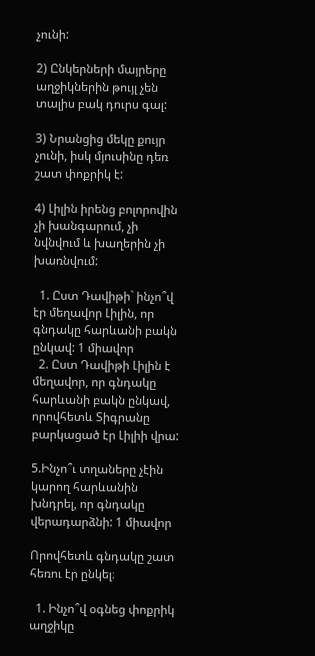չունի:

2) Ընկերների մայրերը աղջիկներին թույլ չեն տալիս բակ դուրս գալ:

3) Նրանցից մեկը քույր չունի, իսկ մյուսինը դեռ շատ փոքրիկ է:

4) Լիլին իրենց բոլորովին չի խանգարում, չի նվնվում և խաղերին չի խառնվում:

  1. Ըստ Դավիթի` ինչո՞վ էր մեղավոր Լիլին, որ գնդակը հարևանի բակն ընկավ: 1 միավոր
  2. Ըստ Դավիթի Լիլին է մեղավոր, որ գնդակը հարևանի բակն ընկավ, որովհետև Տիգրանը բարկացած էր Լիլիի վրա:

5.Ինչո՞ւ տղաները չէին կարող հարևանին խնդրել, որ գնդակը վերադարձնի: 1 միավոր

Որովհետև գնդակը շատ հեռու էր ընկել։

  1. Ինչո՞վ օգնեց փոքրիկ աղջիկը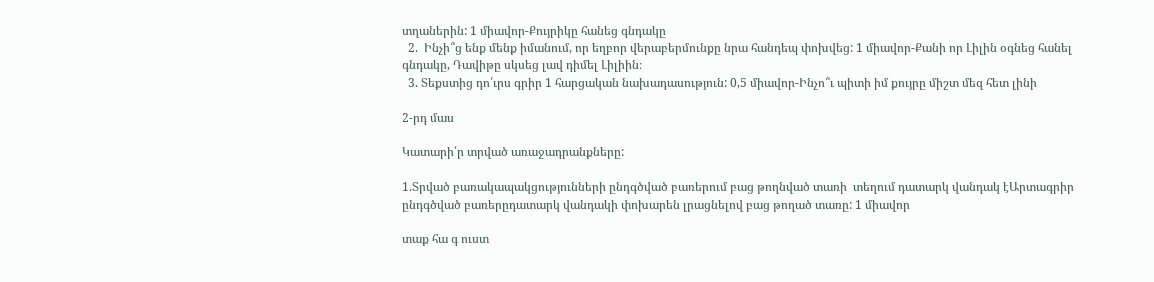տղաներին: 1 միավոր-Քույրիկը հանեց գնդակը
  2.  Ինչի՞ց ենք մենք իմանում, որ եղբոր վերաբերմունքը նրա հանդեպ փոխվեց: 1 միավոր-Քանի որ Լիլին օգնեց հանել գնդակը, Դավիթը սկսեց լավ դիմել Լիլիին։
  3. Տեքստից դո՛ւրս գրիր 1 հարցական նախադասություն: 0,5 միավոր-Ինչո՞ւ պիտի իմ քույրը միշտ մեզ հետ լինի

2-րդ մաս

Կատարի՛ր տրված առաջադրանքները:

1.Տրված բառակապակցությունների ընդգծված բառերում բաց թողնված տառի  տեղում դատարկ վանդակ էԱրտագրիր ընդգծված բառերըդատարկ վանդակի փոխարեն լրացնելով բաց թողած տառը: 1 միավոր

տաք հա գ ուստ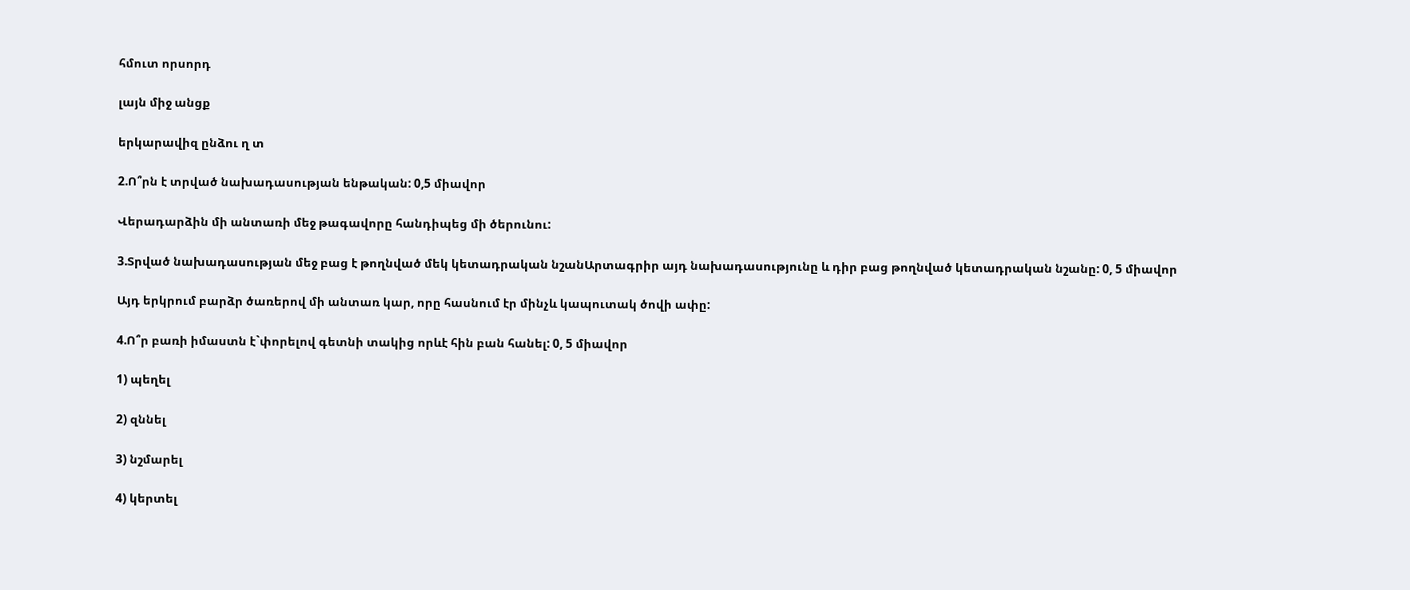հմուտ որսորդ

լայն միջ անցք

երկարավիզ ընձու ղ տ

2.Ո՞րն է տրված նախադասության ենթական: 0,5 միավոր

Վերադարձին մի անտառի մեջ թագավորը հանդիպեց մի ծերունու:

3.Տրված նախադասության մեջ բաց է թողնված մեկ կետադրական նշանԱրտագրիր այդ նախադասությունը և դիր բաց թողնված կետադրական նշանը: 0, 5 միավոր

Այդ երկրում բարձր ծառերով մի անտառ կար, որը հասնում էր մինչև կապուտակ ծովի ափը:

4.Ո՞ր բառի իմաստն է`փորելով գետնի տակից որևէ հին բան հանել: 0, 5 միավոր

1) պեղել

2) զննել

3) նշմարել

4) կերտել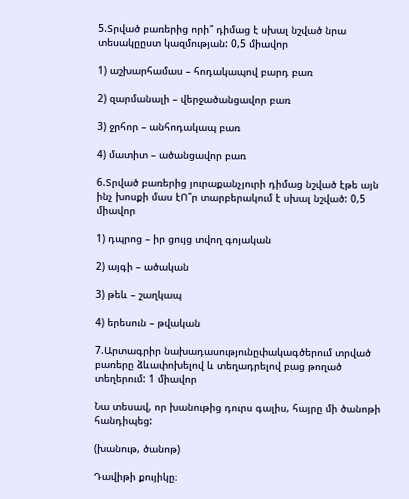5.Տրված բառերից որի՞ դիմաց է սխալ նշված նրա տեսակըըստ կազմության: 0,5 միավոր

1) աշխարհամաս – հոդակապով բարդ բառ

2) զարմանալի – վերջածանցավոր բառ

3) ջրհոր – անհոդակապ բառ

4) մատիտ – ածանցավոր բառ

6.Տրված բառերից յուրաքանչյուրի դիմաց նշված էթե այն ինչ խոսքի մաս էՈ՞ր տարբերակում է սխալ նշված: 0,5 միավոր

1) դպրոց – իր ցույց տվող գոյական

2) այգի – ածական

3) թեև – շաղկապ

4) երեսուն – թվական

7.Արտագրիր նախադասությունըփակագծերում տրված բառերը ձևափոխելով և տեղադրելով բաց թողած տեղերում: 1 միավոր

Նա տեսավ, որ խանութից դուրս գալիս, հայրը մի ծանոթի հանդիպեց:

(խանութ, ծանոթ)

Դավիթի քույիկը։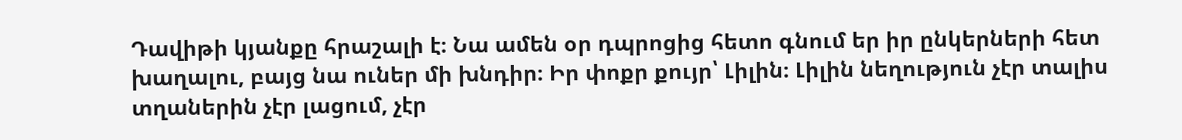Դավիթի կյանքը հրաշալի է։ Նա ամեն օր դպրոցից հետո գնում եր իր ընկերների հետ խաղալու, բայց նա ուներ մի խնդիր։ Իր փոքր քույր՝ Լիլին։ Լիլին նեղություն չէր տալիս տղաներին չէր լացում, չէր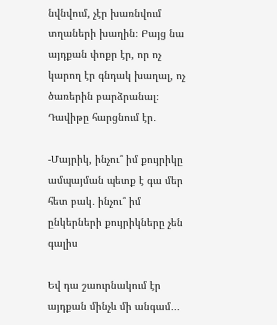նվնվում, չէր խառնվում տղաների խաղին։ Բայց նա այդքան փոքր էր, որ ոչ կարող էր գնդակ խաղալ, ոչ ծառերին բարձրանալ։ Դավիթը հարցնում էր․

-Մայրիկ, ինչու՞ իմ քույրիկը ամպայման պետք է գա մեր հետ բակ․ ինչու՞ իմ ընկերների քույրիկները չեն գալիս

Եվ դա շաուրնակում էր այդքան մինչև մի անգամ․․․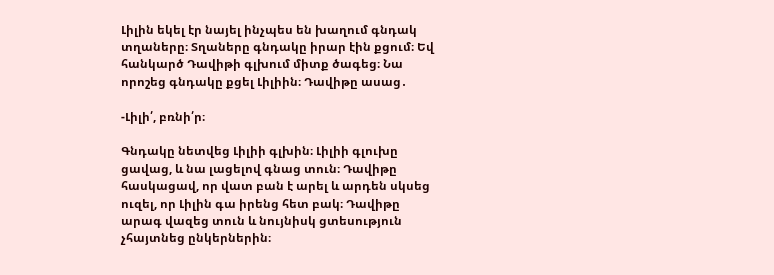Լիլին եկել էր նայել ինչպես են խաղում գնդակ տղաները։ Տղաները գնդակը իրար էին քցում։ Եվ հանկարծ Դավիթի գլխում միտք ծագեց։ Նա որոշեց գնդակը քցել Լիլիին։ Դավիթը ասաց․

-Լիլի՛, բռնի՛ր։

Գնդակը նետվեց Լիլիի գլխին։ Լիլիի գլուխը ցավաց, և նա լացելով գնաց տուն։ Դավիթը հասկացավ, որ վատ բան է արել և արդեն սկսեց ուզել, որ Լիլին գա իրենց հետ բակ։ Դավիթը արագ վազեց տուն և նույնիսկ ցտեսություն չհայտնեց ընկերներին։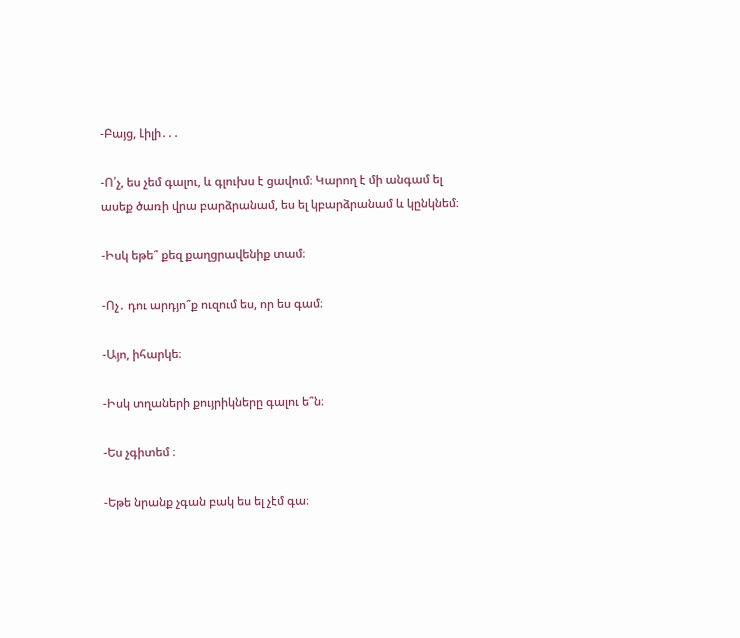-Բայց, Լիլի․․․

-Ո՛չ, ես չեմ գալու, և գլուխս է ցավում։ Կարող է մի անգամ ել ասեք ծառի վրա բարձրանամ, ես ել կբարձրանամ և կընկնեմ։

-Իսկ եթե՞ քեզ քաղցրավենիք տամ։

-Ոչ․ դու արդյո՞ք ուզում ես, որ ես գամ։

-Այո, իհարկե։

-Իսկ տղաների քույրիկները գալու ե՞ն։

-Ես չգիտեմ ։

-Եթե նրանք չգան բակ ես ել չէմ գա։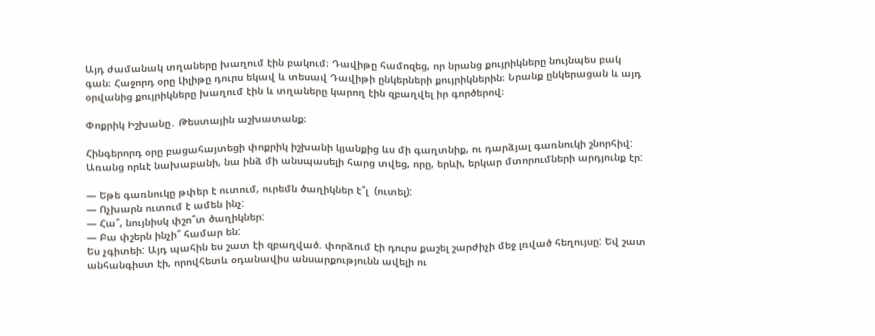Այդ ժամանակ տղաները խաղում էին բակում։ Դավիթը համոզեց, որ նրանց քույրիկները նույնպես բակ գան։ Հաջորդ օրը Լիլիթը դուրս եկավ և տեսավ Դավիթի ընկերների քույրիկներին։ Նրանք ընկերացան և այդ օրվանից քույրիկները խաղում էին և տղաները կարող էին զբաղվել իր գործերով։

Փոքրիկ Իշխանը․ Թեստային աշխատանք։

Հինգերորդ օրը բացահայտեցի փոքրիկ իշխանի կյանքից ևս մի գաղտնիք, ու դարձյալ գառնուկի շնորհիվ: Առանց որևէ նախաբանի, նա ինձ մի անսպասելի հարց տվեց, որը, երևի, երկար մտորումների արդյունք էր:

— Եթե գառնուկը թփեր է ուտում, ուրեմն ծաղիկներ է՞լ  (ուտել):
— Ոչխարն ուտում է ամեն ինչ:
— Հա՞, նույնիսկ փշո՞տ ծաղիկներ:
— Բա փշերն ինչի՞ համար են:
Ես չգիտեի: Այդ պահին ես շատ էի զբաղված. փորձում էի դուրս քաշել շարժիչի մեջ լռված հեղույսը: Եվ շատ անհանգիստ էի, որովհետև օդանավիս անսարքությունն ավելի ու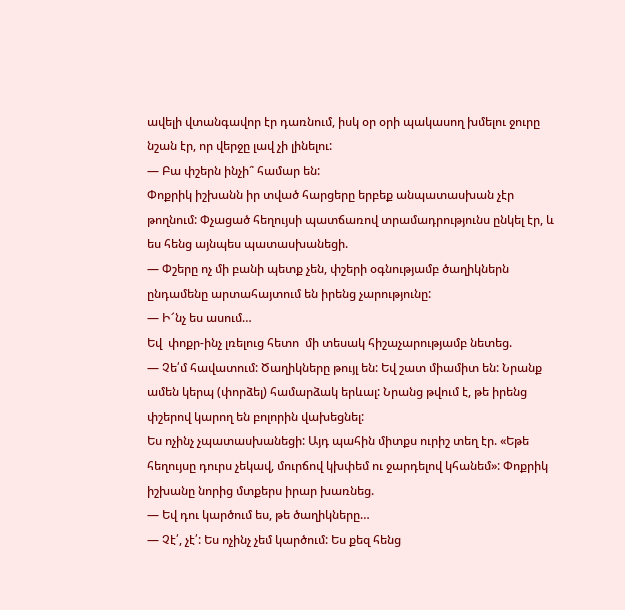ավելի վտանգավոր էր դառնում, իսկ օր օրի պակասող խմելու ջուրը նշան էր, որ վերջը լավ չի լինելու:
— Բա փշերն ինչի՞ համար են:
Փոքրիկ իշխանն իր տված հարցերը երբեք անպատասխան չէր թողնում: Փչացած հեղույսի պատճառով տրամադրությունս ընկել էր, և ես հենց այնպես պատասխանեցի.
— Փշերը ոչ մի բանի պետք չեն, փշերի օգնությամբ ծաղիկներն ընդամենը արտահայտում են իրենց չարությունը:
— Ի՜նչ ես ասում…
Եվ  փոքր-ինչ լռելուց հետո  մի տեսակ հիշաչարությամբ նետեց.
— Չե՛մ հավատում: Ծաղիկները թույլ են: Եվ շատ միամիտ են: Նրանք ամեն կերպ (փորձել) համարձակ երևալ: Նրանց թվում է, թե իրենց փշերով կարող են բոլորին վախեցնել:
Ես ոչինչ չպատասխանեցի: Այդ պահին միտքս ուրիշ տեղ էր. «Եթե հեղույսը դուրս չեկավ, մուրճով կխփեմ ու ջարդելով կհանեմ»: Փոքրիկ իշխանը նորից մտքերս իրար խառնեց.
— Եվ դու կարծում ես, թե ծաղիկները…
— Չէ՛, չէ՛: Ես ոչինչ չեմ կարծում: Ես քեզ հենց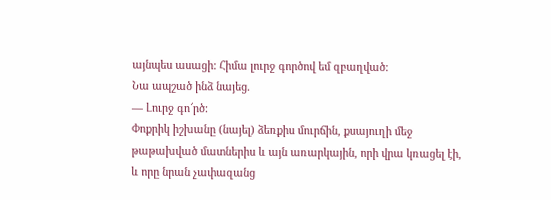այնպես ասացի: Հիմա լուրջ գործով եմ զբաղված:
Նա ապշած ինձ նայեց.
— Լուրջ գո՜րծ:
Փոքրիկ իշխանը (նայել) ձեռքիս մուրճին, քսայուղի մեջ թաթախված մատներիս և այն առարկային, որի վրա կռացել էի, և որը նրան չափազանց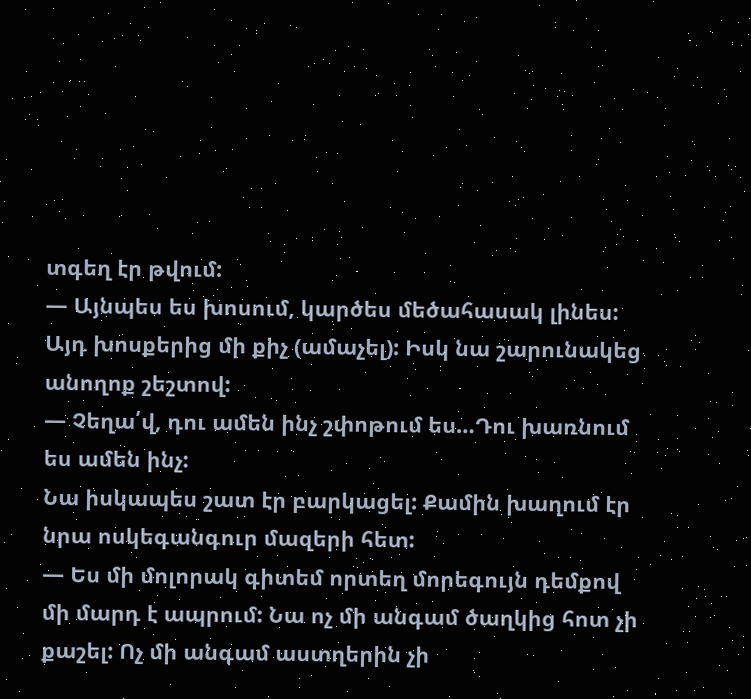տգեղ էր թվում:
— Այնպես ես խոսում, կարծես մեծահասակ լինես:
Այդ խոսքերից մի քիչ (ամաչել): Իսկ նա շարունակեց անողոք շեշտով:
— Չեղա՛վ, դու ամեն ինչ շփոթում ես…Դու խառնում ես ամեն ինչ:
Նա իսկապես շատ էր բարկացել: Քամին խաղում էր նրա ոսկեգանգուր մազերի հետ:
— Ես մի մոլորակ գիտեմ որտեղ մորեգույն դեմքով մի մարդ է ապրում: Նա ոչ մի անգամ ծաղկից հոտ չի քաշել: Ոչ մի անգամ աստղերին չի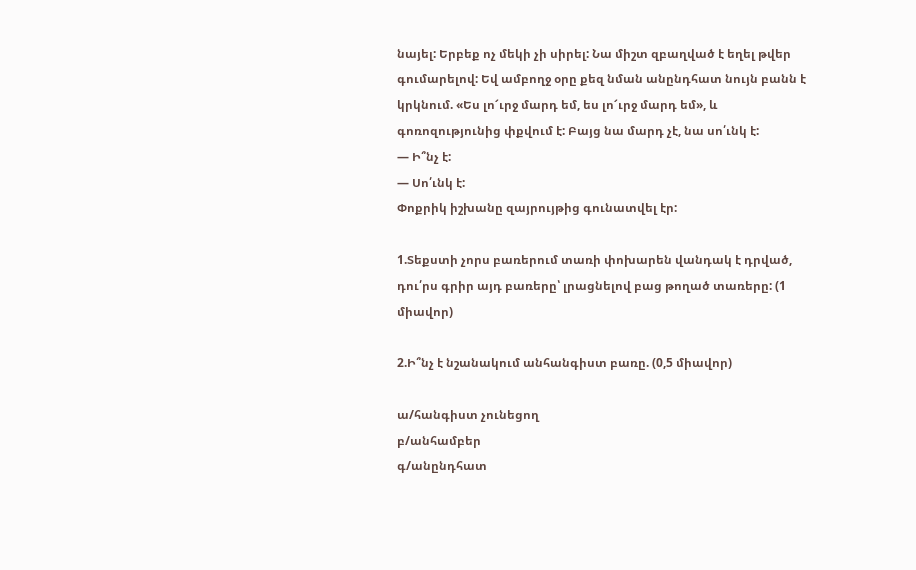նայել: Երբեք ոչ մեկի չի սիրել: Նա միշտ զբաղված է եղել թվեր գումարելով: Եվ ամբողջ օրը քեզ նման անընդհատ նույն բանն է կրկնում. «Ես լո՜ւրջ մարդ եմ, ես լո՜ւրջ մարդ եմ», և գոռոզությունից փքվում է: Բայց նա մարդ չէ, նա սո՛ւնկ է:
— Ի՞նչ է:
— Սո՛ւնկ է:
Փոքրիկ իշխանը զայրույթից գունատվել էր:

1.Տեքստի չորս բառերում տառի փոխարեն վանդակ է դրված, դու՛րս գրիր այդ բառերը՝ լրացնելով բաց թողած տառերը: (1 միավոր)

2.Ի՞նչ է նշանակում անհանգիստ բառը. (0,5 միավոր)

ա/հանգիստ չունեցող
բ/անհամբեր
գ/անընդհատ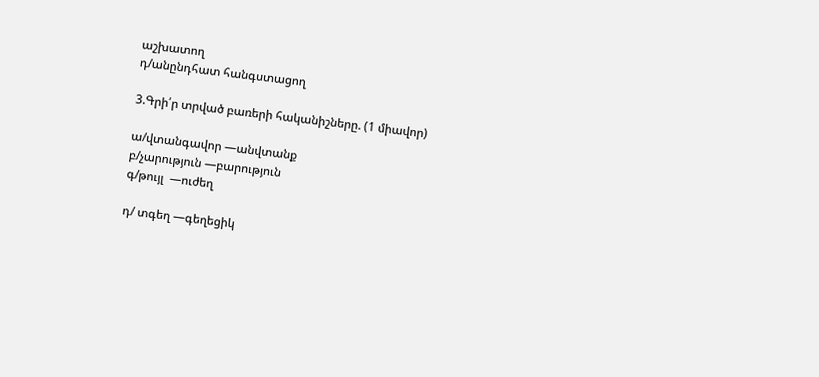աշխատող
դ/անընդհատ հանգստացող

3.Գրի՛ր տրված բառերի հականիշները. (1 միավոր)

ա/վտանգավոր —անվտանք
բ/չարություն —բարություն
գ/թույլ  —ուժեղ

դ/ տգեղ —գեղեցիկ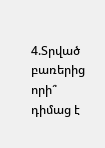4.Տրված բառերից որի՞ դիմաց է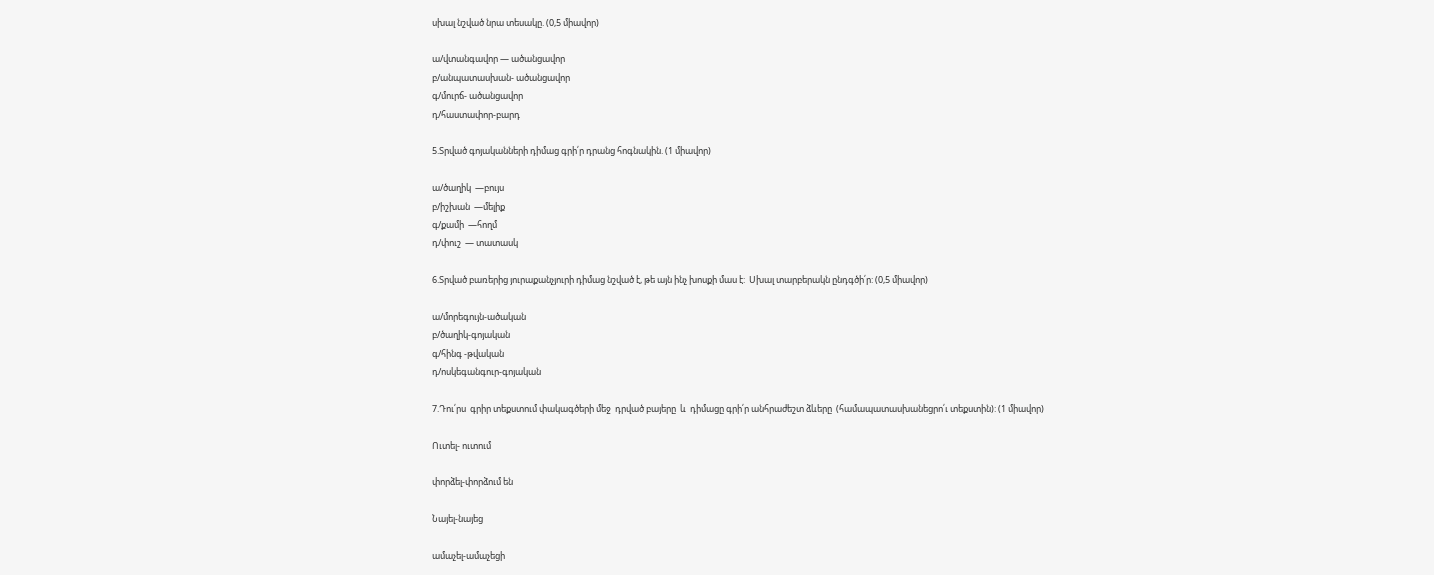սխալ նշված նրա տեսակը. (0,5 միավոր)

ա/վտանգավոր — ածանցավոր
բ/անպատասխան- ածանցավոր
գ/մուրճ- ածանցավոր
դ/հաստափոր-բարդ

5.Տրված գոյականների դիմաց գրի՛ր դրանց հոգնակին. (1 միավոր)

ա/ծաղիկ  —բույս
բ/իշխան  —մելիք
գ/քամի  —հողմ
դ/փուշ  — տատասկ

6.Տրված բառերից յուրաքանչյուրի դիմաց նշված է, թե այն ինչ խոսքի մաս է:  Սխալ տարբերակն ընդգծի՛ր: (0,5 միավոր)

ա/մորեգույն-ածական
բ/ծաղիկ-գոյական
գ/հինգ -թվական
դ/ոսկեգանգուր-գոյական

7.Դու՛րս  գրիր տեքստում փակագծերի մեջ  դրված բայերը  և  դիմացը գրի՛ր անհրաժեշտ ձևերը  (համապատասխանեցրո՛ւ տեքստին): (1 միավոր)

Ուտել- ուտում

փորձել-փորձում են

Նայել-նայեց

ամաչել-ամաչեցի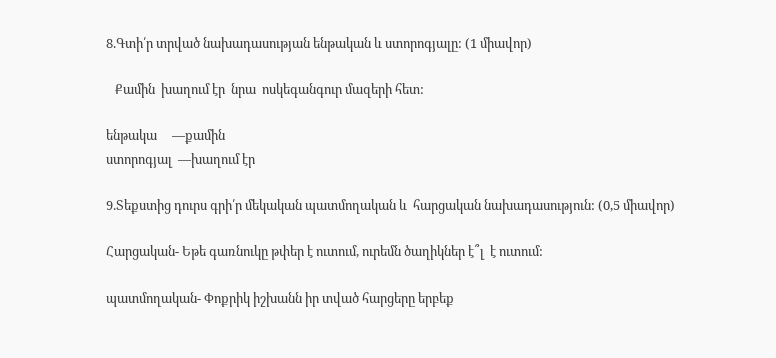8.Գտի՛ր տրված նախադասության ենթական և ստորոգյալը: (1 միավոր)

   Քամին  խաղում էր  նրա  ոսկեգանգուր մազերի հետ:

ենթակա     —քամին
ստորոգյալ  —խաղում էր

9.Տեքստից դուրս գրի՛ր մեկական պատմողական և  հարցական նախադասություն: (0,5 միավոր)

Հարցական- Եթե գառնուկը թփեր է ուտում, ուրեմն ծաղիկներ է՞լ  է ուտում:

պատմողական- Փոքրիկ իշխանն իր տված հարցերը երբեք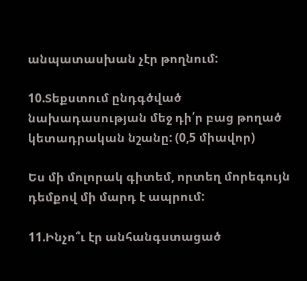անպատասխան չէր թողնում:

10.Տեքստում ընդգծված նախադասության մեջ դի՛ր բաց թողած կետադրական նշանը: (0,5 միավոր)

Ես մի մոլորակ գիտեմ, որտեղ մորեգույն դեմքով մի մարդ է ապրում:

11.Ինչո՞ւ էր անհանգստացած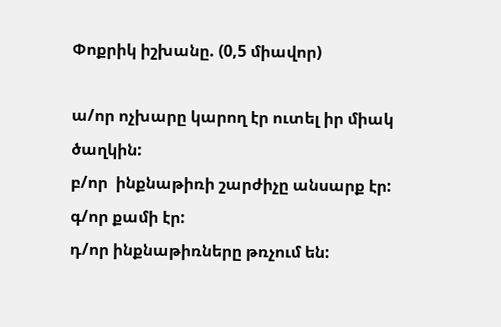Փոքրիկ իշխանը. (0,5 միավոր)

ա/որ ոչխարը կարող էր ուտել իր միակ ծաղկին:
բ/որ  ինքնաթիռի շարժիչը անսարք էր:
գ/որ քամի էր:
դ/որ ինքնաթիռները թռչում են: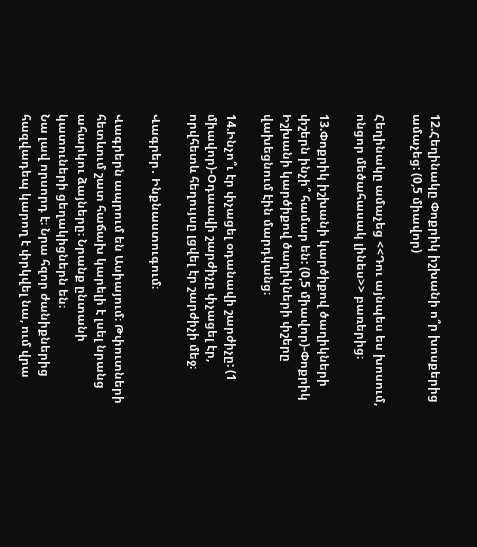12.Հեղինակը Փոքրիկ իշխանի ո՞ր խոսքերից ամաչեց: (0,5 միավոր)

Հեղինակը ամաչեց <<Դու այնպես ես խոսում, ոնցոր մեծահասակ լինես>> բառերից։

13.Փոքրիկ իշխանի կարծիքով ծաղիկների փշերն ինչի՞ համար են: (0,5 միավոր)-Փոքրիկ Իշխանի կարծիքով ծաղիկների փշերը վախեցնում էին մարդկանց։

14.Ինչո՞ւ էր փչացել օդանավի շարժիչը: (1 միավոր)-Օդաավի շարժիչը փչացել էր, որվհետև հեղույսը լցվել էր շարժիչի մեջ։

Վագրեր․ Ինքնաստուգում։

Վագրերն ապրում են Ասիայում։ Թփուտների հետևում շատ հաճախ կարելի է լսել նրանց ահարկու ձայները։ Նրանք ընտանի կատուների ցեղակիցներն են։
Նա լավ որսորդ է։ Նրա հզոր ժանիքներից հազվադեպ կարող է փրկվել նա, ում վրա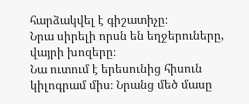հարձակվել է գիշատիչը։
Նրա սիրելի որսն են եղջերուները, վայրի խոզերը։
Նա ուտում է երեսունից հիսուն կիլոգրամ միս։ Նրանց մեծ մասը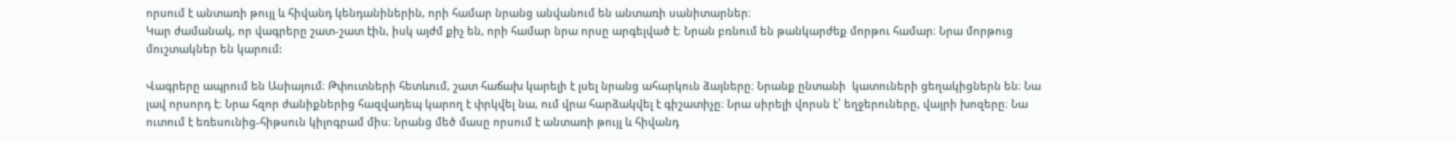որսում է անտառի թույլ և հիվանդ կենդանիներին, որի համար նրանց անվանում են անտառի սանիտարներ։
Կար ժամանակ, որ վագրերը շատ-շատ էին, իսկ այժմ քիչ են, որի համար նրա որսը արգելված է։ Նրան բռնում են թանկարժեք մորթու համար։ Նրա մորթուց մուշտակներ են կարում:

Վագրերը ապրում են Ասիայում։ Թփուտների հետևում, շատ հաճախ կարելի է լսել նրանց ահարկուն ձայները։ Նրանք ընտանի  կատուների ցեղակիցներն են։ Նա լավ որսորդ է։ Նրա հզոր ժանիքներից հազվադեպ կարող է փրկվել նա, ում վրա հարձակվել է գիշատիչը։ Նրա սիրելի վորսն է՝ եղջերուները, վայրի խոզերը։ Նա ուտում է եռեսունից-հիթսուն կիլոգրամ միս։ Նրանց մեծ մասը որսում է անտառի թույլ և հիվանդ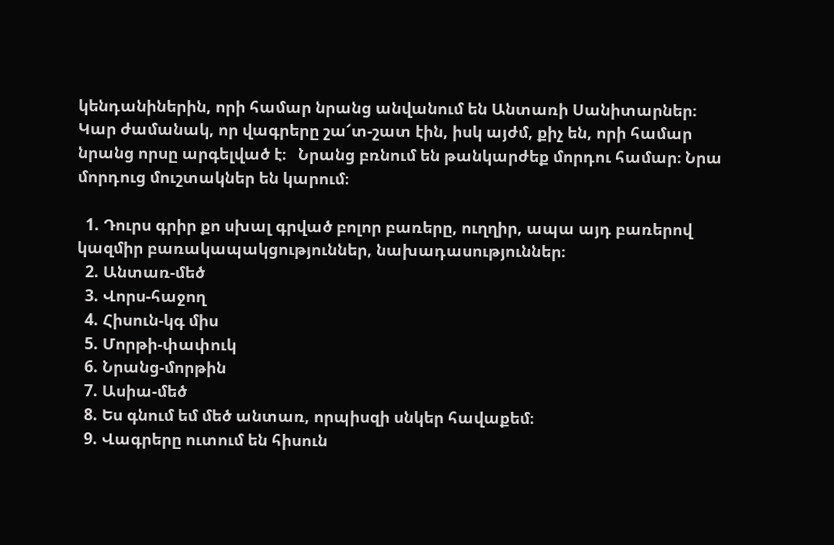կենդանիներին, որի համար նրանց անվանում են Անտառի Սանիտարներ։ Կար ժամանակ, որ վագրերը շա՜տ-շատ էին, իսկ այժմ, քիչ են, որի համար նրանց որսը արգելված է։   Նրանց բռնում են թանկարժեք մորդու համար։ Նրա մորդուց մուշտակներ են կարում։

  1. Դուրս գրիր քո սխալ գրված բոլոր բառերը, ուղղիր, ապա այդ բառերով կազմիր բառակապակցություններ, նախադասություններ։
  2. Անտառ-մեծ
  3. Վորս-հաջող
  4. Հիսուն-կգ միս
  5. Մորթի-փափուկ
  6. Նրանց-մորթին
  7. Ասիա-մեծ
  8. Ես գնում եմ մեծ անտառ, որպիսզի սնկեր հավաքեմ։
  9. Վագրերը ուտում են հիսուն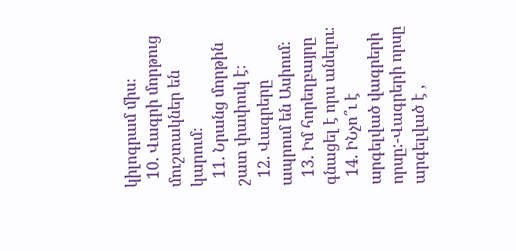կիլոգրամ միս։
  10. Վագրի մորթուց մուշտակներ են կարում։
  11. Նրանց մորթին շատ փափուկ է։
  12. Վագրերը ապրում են Ասիում։
  13. Իմ հորեղբայրը գնացել է որս անելու։
  14. ԻՆչո՞ւ է արգելված վագրերի որսը:-Վագրերի որսը արգելված է ,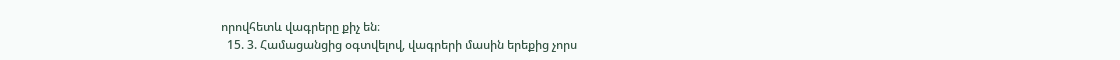որովհետև վագրերը քիչ են։
  15. 3. Համացանցից օգտվելով, վագրերի մասին երեքից չորս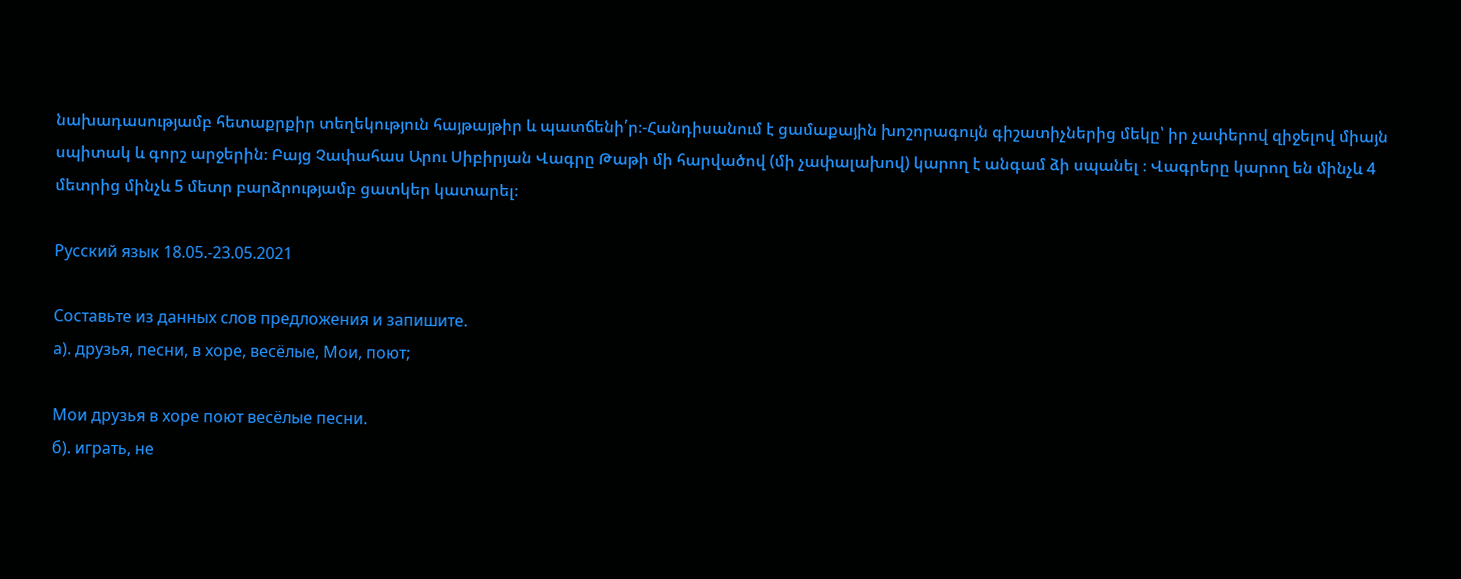նախադասությամբ հետաքրքիր տեղեկություն հայթայթիր և պատճենի՛ր։-Հանդիսանում է ցամաքային խոշորագույն գիշատիչներից մեկը՝ իր չափերով զիջելով միայն սպիտակ և գորշ արջերին։ Բայց Չափահաս Արու Սիբիրյան Վագրը Թաթի մի հարվածով (մի չափալախով) կարող է անգամ ձի սպանել ։ Վագրերը կարող են մինչև 4 մետրից մինչև 5 մետր բարձրությամբ ցատկեր կատարել։

Русский язык 18.05.-23.05.2021

Составьте из данных слов предложения и запишите.
а). друзья, песни, в хоре, весёлые, Мои, поют;

Мои друзья в хоре поют весёлые песни.
б). играть, не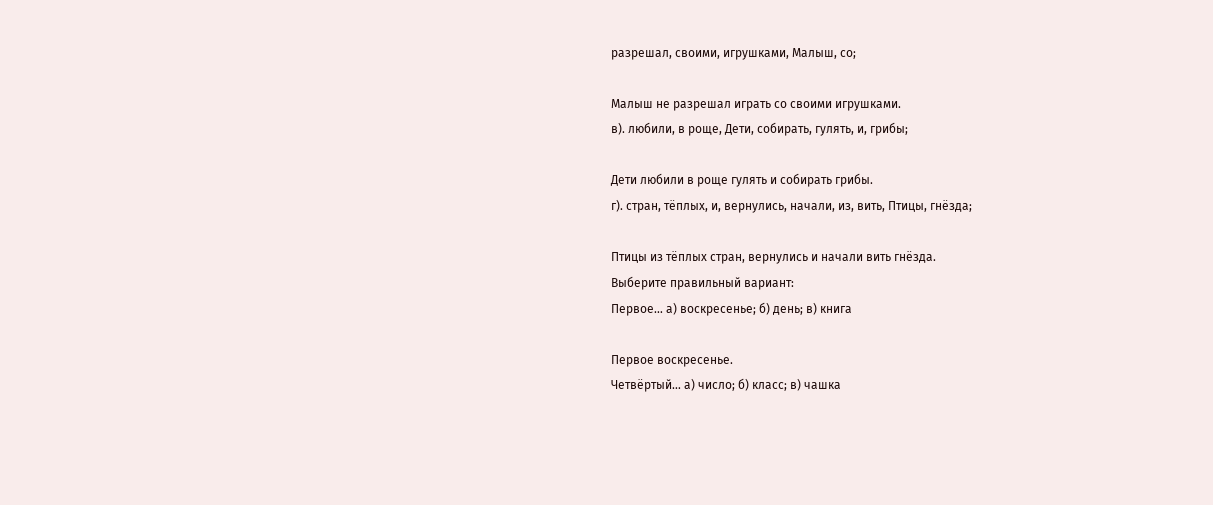разрешал, своими, игрушками, Малыш, со;

Малыш не разрешал играть со своими игрушками.
в). любили, в роще, Дети, собирать, гулять, и, грибы;

Дети любили в роще гулять и собирать грибы.
г). стран, тёплых, и, вернулись, начали, из, вить, Птицы, гнёзда;

Птицы из тёплых стран, вернулись и начали вить гнёзда.
Выберите правильный вариант:
Первое… а) воскресенье; б) день; в) книга

Первое воскресенье.
Четвёртый… а) число; б) класс; в) чашка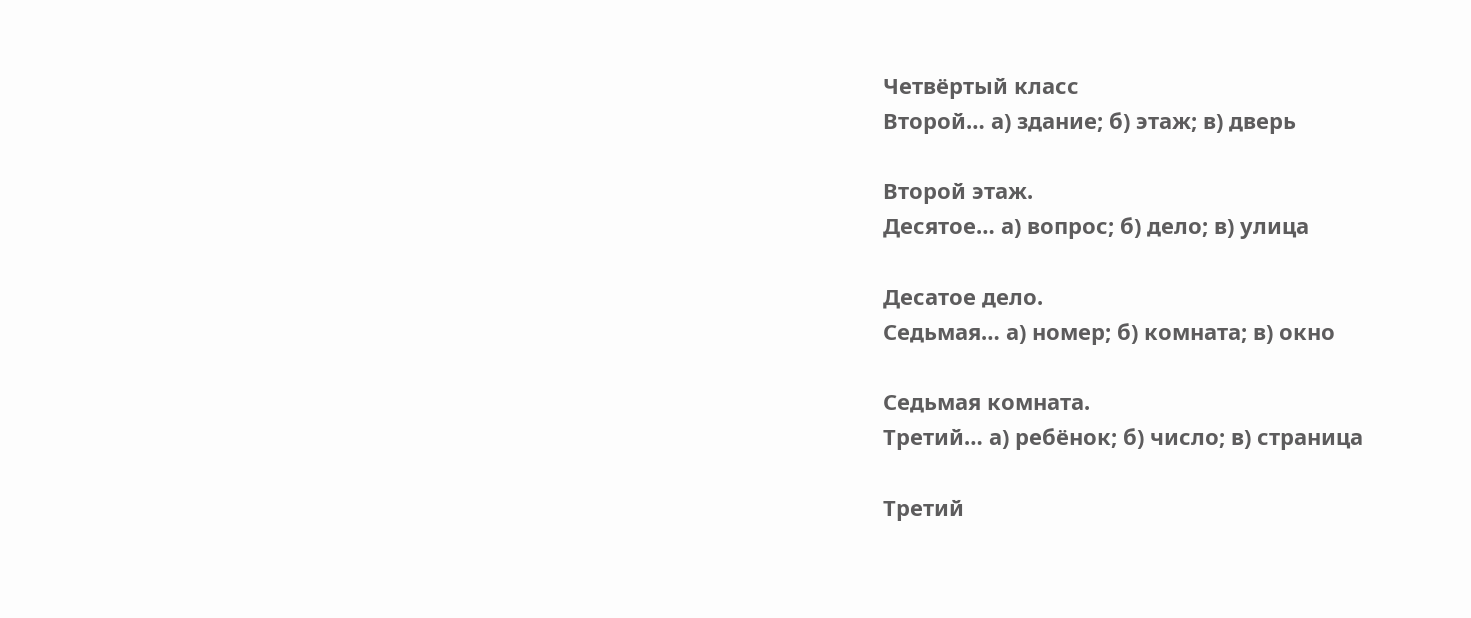Четвёртый класс
Второй… а) здание; б) этаж; в) дверь

Второй этаж.
Десятое… а) вопрос; б) дело; в) улица

Десатое дело.
Седьмая… а) номер; б) комната; в) окно

Седьмая комната.
Третий… а) ребёнок; б) число; в) страница

Третий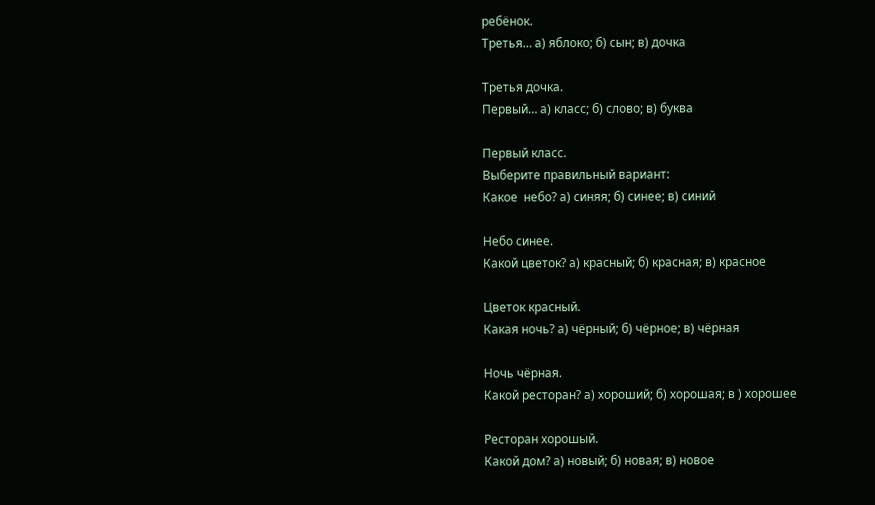ребёнок.
Третья… а) яблоко; б) сын; в) дочка

Третья дочка.
Первый… а) класс; б) слово; в) буква

Первый класс.
Выберите правильный вариант:
Какое  небо? а) синяя; б) синее; в) синий

Небо синее.
Какой цветок? а) красный; б) красная; в) красное

Цветок красный.
Какая ночь? а) чёрный; б) чёрное; в) чёрная

Ночь чёрная.
Какой ресторан? а) хороший; б) хорошая; в ) хорошее

Ресторан хорошый.
Какой дом? а) новый; б) новая; в) новое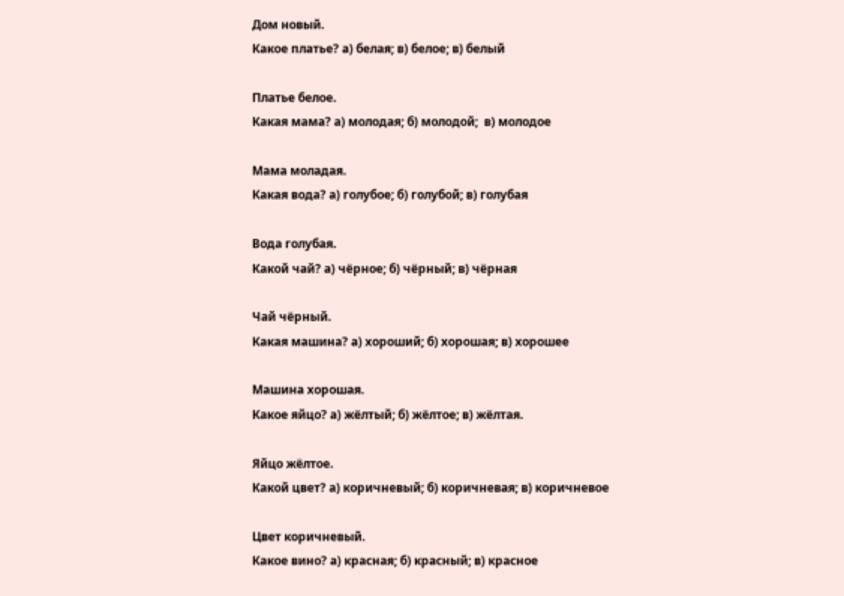Дом новый.
Какое платье? а) белая; в) белое; в) белый

Платье белое.
Какая мама? а) молодая; б) молодой;  в) молодое

Мама моладая.
Какая вода? а) голубое; б) голубой; в) голубая

Вода голубая.
Какой чай? а) чёрное; б) чёрный; в) чёрная

Чай чёрный.
Какая машина? а) хороший; б) хорошая; в) хорошее

Машина хорошая.
Какое яйцо? а) жёлтый; б) жёлтое; в) жёлтая.

Яйцо жёлтое.
Какой цвет? а) коричневый; б) коричневая; в) коричневое

Цвет коричневый.
Какое вино? а) красная; б) красный; в) красное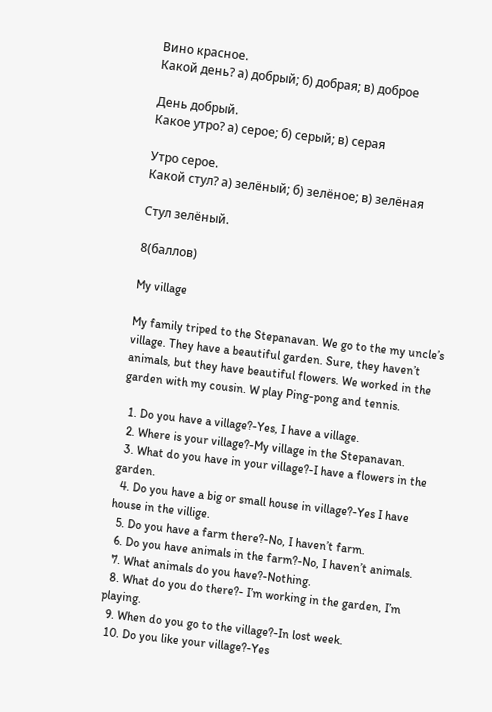Вино красное.
Какой день? а) добрый; б) добрая; в) доброе

День добрый.
Какое утро? а) серое; б) серый; в) серая

Утро серое.
Какой стул? а) зелёный; б) зелёное; в) зелёная

Стул зелёный.

8(баллов)

My village

My family triped to the Stepanavan. We go to the my uncle’s village. They have a beautiful garden. Sure, they haven’t animals, but they have beautiful flowers. We worked in the garden with my cousin. W play Ping-pong and tennis.

  1. Do you have a village?-Yes, I have a village.
  2. Where is your village?-My village in the Stepanavan.
  3. What do you have in your village?-I have a flowers in the garden.
  4. Do you have a big or small house in village?-Yes I have house in the villige.
  5. Do you have a farm there?-No, I haven’t farm.
  6. Do you have animals in the farm?-No, I haven’t animals.
  7. What animals do you have?-Nothing.
  8. What do you do there?- I’m working in the garden, I’m playing.
  9. When do you go to the village?-In lost week.
  10. Do you like your village?-Yes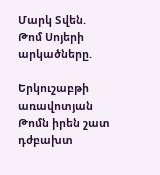Մարկ Տվեն. Թոմ Սոյերի արկածները.

Երկուշաբթի առավոտյան Թոմն իրեն շատ դժբախտ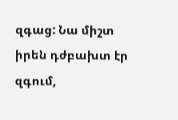զգաց: Նա միշտ իրեն դժբախտ էր զգում,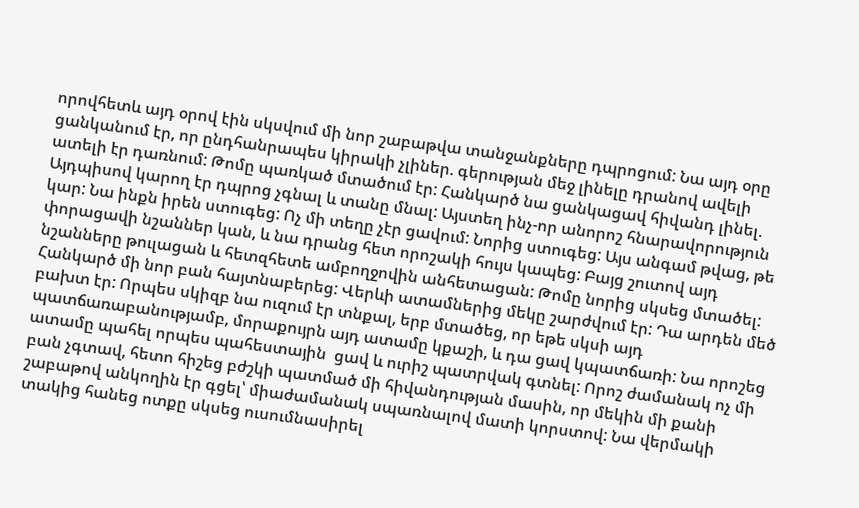որովհետև այդ օրով էին սկսվում մի նոր շաբաթվա տանջանքները դպրոցում: Նա այդ օրը ցանկանում էր, որ ընդհանրապես կիրակի չլիներ. գերության մեջ լինելը դրանով ավելի ատելի էր դառնում: Թոմը պառկած մտածում էր: Հանկարծ նա ցանկացավ հիվանդ լինել. Այդպիսով կարող էր դպրոց չգնալ և տանը մնալ: Այստեղ ինչ-որ անորոշ հնարավորություն կար: Նա ինքն իրեն ստուգեց: Ոչ մի տեղը չէր ցավում: Նորից ստուգեց: Այս անգամ թվաց, թե փորացավի նշաններ կան, և նա դրանց հետ որոշակի հույս կապեց: Բայց շուտով այդ նշանները թուլացան և հետզհետե ամբողջովին անհետացան: Թոմը նորից սկսեց մտածել: Հանկարծ մի նոր բան հայտնաբերեց: Վերևի ատամներից մեկը շարժվում էր: Դա արդեն մեծ բախտ էր: Որպես սկիզբ նա ուզում էր տնքալ, երբ մտածեց, որ եթե սկսի այդ պատճառաբանությամբ, մորաքույրն այդ ատամը կքաշի, և դա ցավ կպատճառի: Նա որոշեց ատամը պահել որպես պահեստային  ցավ և ուրիշ պատրվակ գտնել: Որոշ ժամանակ ոչ մի բան չգտավ, հետո հիշեց բժշկի պատմած մի հիվանդության մասին, որ մեկին մի քանի շաբաթով անկողին էր գցել՝ միաժամանակ սպառնալով մատի կորստով: Նա վերմակի տակից հանեց ոտքը սկսեց ուսումնասիրել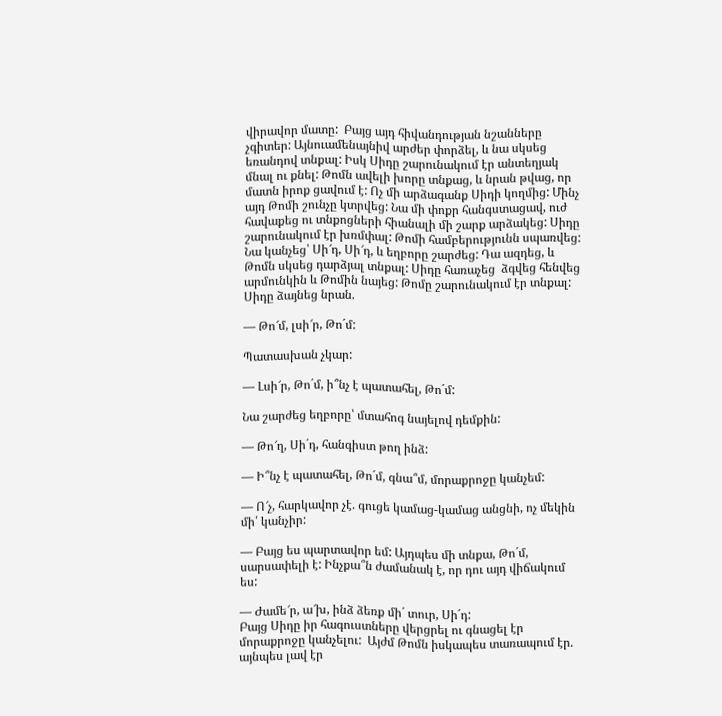վիրավոր մատը:  Բայց այդ հիվանդության նշանները չգիտեր: Այնուամենայնիվ արժեր փորձել, և նա սկսեց եռանդով տնքալ: Իսկ Սիդը շարունակում էր անտեղյակ մնալ ու քնել: Թոմն ավելի խորը տնքաց, և նրան թվաց, որ մատն իրոք ցավում է: Ոչ մի արձագանք Սիդի կողմից: Մինչ այդ Թոմի շունչը կտրվեց: Նա մի փոքր հանգստացավ, ուժ հավաքեց ու տնքոցների հիանալի մի շարք արձակեց: Սիդը շարունակում էր խռմփալ: Թոմի համբերությունն սպառվեց: Նա կանչեց՝ Սի՜դ, Սի՜դ, և եղբորը շարժեց: Դա ազդեց, և Թոմն սկսեց դարձյալ տնքալ: Սիդը հառաչեց  ձգվեց հենվեց արմունկին և Թոմին նայեց: Թոմը շարունակում էր տնքալ: Սիդը ձայնեց նրան.

— Թո՜մ, լսի՜ր, Թո´մ:

Պատասխան չկար:

— Լսի՜ր, Թո´մ, ի՞նչ է պատահել, Թո´մ:

Նա շարժեց եղբորը՝ մտահոգ նայելով դեմքին:

— Թո՜ղ, Սի´դ, հանգիստ թող ինձ:

— Ի՞նչ է պատահել, Թո´մ, գնա՞մ, մորաքրոջը կանչեմ:

— Ո՜չ, հարկավոր չէ. գուցե կամաց-կամաց անցնի, ոչ մեկին մի՛ կանչիր:

— Բայց ես պարտավոր եմ: Այդպես մի տնքա, Թո´մ, սարսափելի է: Ինչքա՞ն ժամանակ է, որ դու այդ վիճակում ես:

— Ժամե՜ր, ա՜խ, ինձ ձեռք մի´ տուր, Սի´դ:
Բայց Սիդը իր հագուստները վերցրել ու գնացել էր մորաքրոջը կանչելու:  Այժմ Թոմն իսկապես տառապում էր. այնպես լավ էր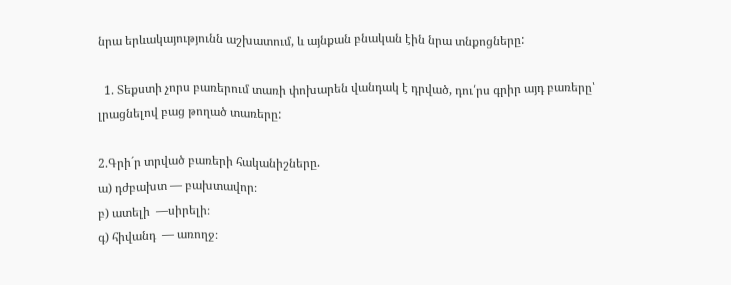նրա երևակայությունն աշխատում, և այնքան բնական էին նրա տնքոցները:

  1. Տեքստի չորս բառերում տառի փոխարեն վանդակ է դրված, դու՛րս գրիր այդ բառերը՝ լրացնելով բաց թողած տառերը:

2.Գրի´ր տրված բառերի հականիշները.
ա) դժբախտ — բախտավոր։
բ) ատելի  —սիրելի։
գ) հիվանդ  — առողջ։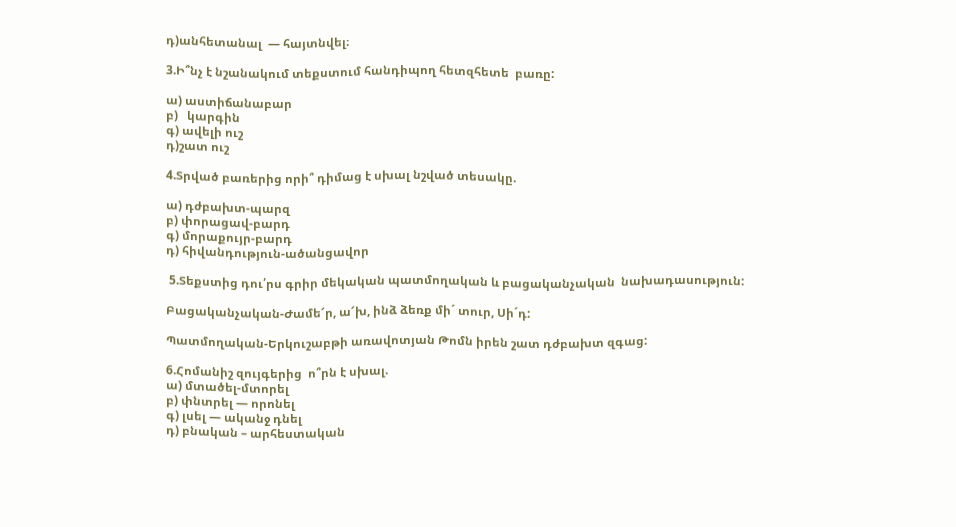դ)անհետանալ  — հայտնվել։

3.Ի՞նչ է նշանակում տեքստում հանդիպող հետզհետե  բառը:

ա) աստիճանաբար
բ)   կարգին
գ) ավելի ուշ
դ)շատ ուշ

4.Տրված բառերից որի՞ դիմաց է սխալ նշված տեսակը.

ա) դժբախտ-պարզ
բ) փորացավ-բարդ
գ) մորաքույր-բարդ
դ) հիվանդություն-ածանցավոր

 5.Տեքստից դու՛րս գրիր մեկական պատմողական և բացականչական  նախադասություն:

Բացականչական-Ժամե՜ր, ա՜խ, ինձ ձեռք մի´ տուր, Սի´դ:

Պատմողական-Երկուշաբթի առավոտյան Թոմն իրեն շատ դժբախտ զգաց:

6.Հոմանիշ զույգերից  ո՞րն է սխալ.
ա) մտածել-մտորել
բ) փնտրել — որոնել
գ) լսել — ականջ դնել
դ) բնական – արհեստական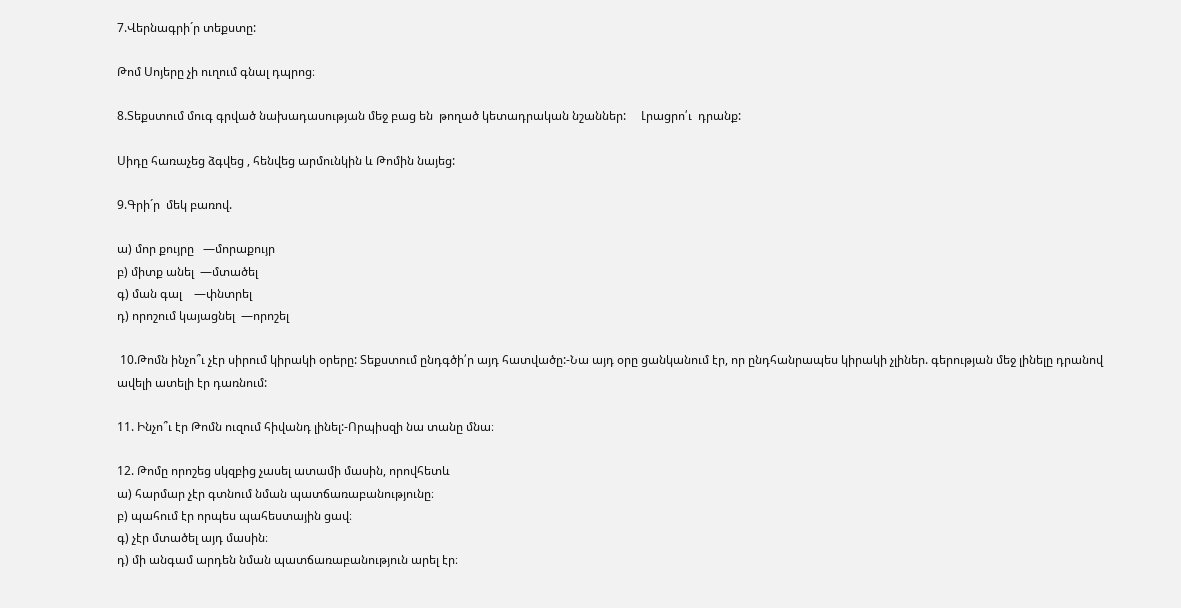7.Վերնագրի´ր տեքստը:

Թոմ Սոյերը չի ուղում գնալ դպրոց։

8.Տեքստում մուգ գրված նախադասության մեջ բաց են  թողած կետադրական նշաններ:     Լրացրո՛ւ  դրանք:

Սիդը հառաչեց ձգվեց , հենվեց արմունկին և Թոմին նայեց:

9.Գրի´ր  մեկ բառով.

ա) մոր քույրը   —մորաքույր
բ) միտք անել  —մտածել
գ) ման գալ    —փնտրել
դ) որոշում կայացնել  —որոշել

 10.Թոմն ինչո՞ւ չէր սիրում կիրակի օրերը: Տեքստում ընդգծի՛ր այդ հատվածը:-Նա այդ օրը ցանկանում էր, որ ընդհանրապես կիրակի չլիներ. գերության մեջ լինելը դրանով ավելի ատելի էր դառնում:

11. Ինչո՞ւ էր Թոմն ուզում հիվանդ լինել:-Որպիսզի նա տանը մնա։

12. Թոմը որոշեց սկզբից չասել ատամի մասին, որովհետև
ա) հարմար չէր գտնում նման պատճառաբանությունը։
բ) պահում էր որպես պահեստային ցավ։
գ) չէր մտածել այդ մասին։
դ) մի անգամ արդեն նման պատճառաբանություն արել էր։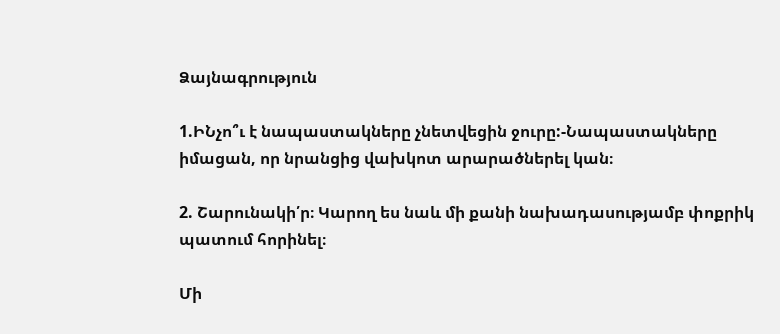Ձայնագրություն

1.ԻՆչո՞ւ է նապաստակները չնետվեցին ջուրը:-Նապաստակները իմացան, որ նրանցից վախկոտ արարածներել կան։

2. Շարունակի՛ր։ Կարող ես նաև մի քանի նախադասությամբ փոքրիկ պատում հորինել։

Մի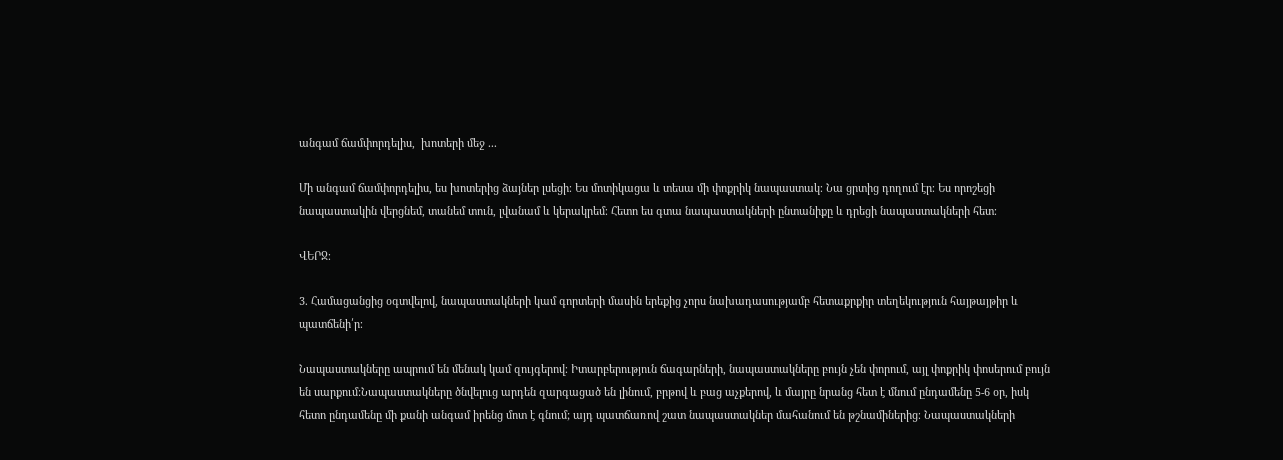անգամ ճամփորդելիս,  խոտերի մեջ ․․․

Մի անգամ ճամփորդելիս, ես խոտերից ձայներ լսեցի։ Ես մոտիկացա և տեսա մի փոքրիկ նապաստակ։ Նա ցրտից դողում էր։ Ես որոշեցի նապաստակին վերցնեմ, տանեմ տուն, լվանամ և կերակրեմ։ Հետո ես գտա նապաստակների ընտանիքը և դրեցի նապաստակների հետ։

ՎԵՐՋ։

3. Համացանցից օգտվելով, նապաստակների կամ գորտերի մասին երեքից չորս նախադասությամբ հետաքրքիր տեղեկություն հայթայթիր և պատճենի՛ր։

Նապաստակները ապրում են մենակ կամ զույգերով։ Իտարբերություն ճագարների, նապաստակները բույն չեն փորում, այլ փոքրիկ փոսերում բույն են սարքում:Նապաստակները ծնվելուց արդեն զարգացած են լինում, բրթով և բաց աչքերով, և մայրը նրանց հետ է մնում ընդամենը 5-6 օր, իսկ հետո ընդամենը մի քանի անգամ իրենց մոտ է գնում; այդ պատճառով շատ նապաստակներ մահանում են թշնամիներից։ Նապաստակների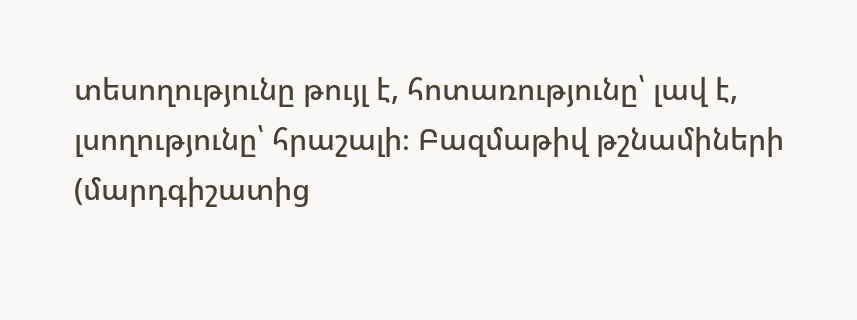տեսողությունը թույլ է, հոտառությունը՝ լավ է, լսողությունը՝ հրաշալի։ Բազմաթիվ թշնամիների (մարդգիշատից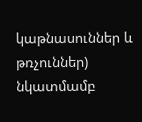կաթնասուններ և թռչուններ) նկատմամբ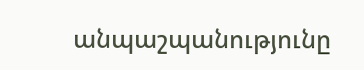անպաշպանությունը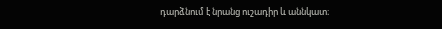դարձնում է նրանց ուշադիր և աննկատ։